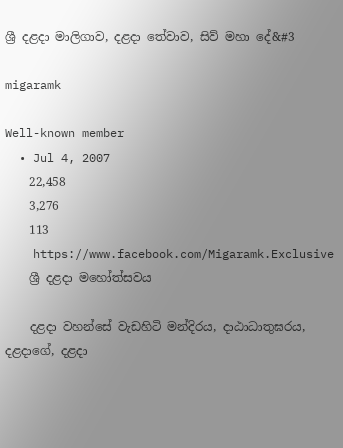ශ්‍රී දළදා මාලිගාව, දළදා තේවාව, සිව් මහා දේ&#3

migaramk

Well-known member
  • Jul 4, 2007
    22,458
    3,276
    113
    https://www.facebook.com/Migaramk.Exclusive
    ශ්‍රී දළදා මහෝත්සවය

    දළදා වහන්සේ වැඩහිටි මන්දිරය, දාඨාධාතුඝරය, දළදාගේ, දළදා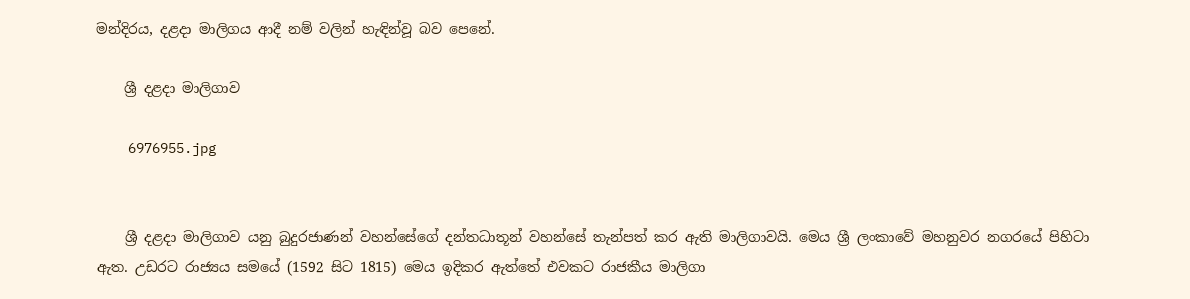මන්දිරය, දළදා මාලිගය ආදී නම් වලින් හැඳින්වූ බව පෙනේ.

    ශ්‍රී දළදා මාලිගාව

    6976955.jpg


    ශ්‍රී දළදා මාලිගාව යනු බුදුරජාණන් වහන්සේගේ දන්තධාතූන් වහන්සේ තැන්පත් කර ඇති මාලිගාවයි. මෙය ශ්‍රී ලංකාවේ මහනුවර නගරයේ පිහිටා ඇත. උඩරට රාජ්‍යය සමයේ (1592 සිට 1815) මෙය ඉදිකර ඇත්තේ එවකට රාජකීය මාලිගා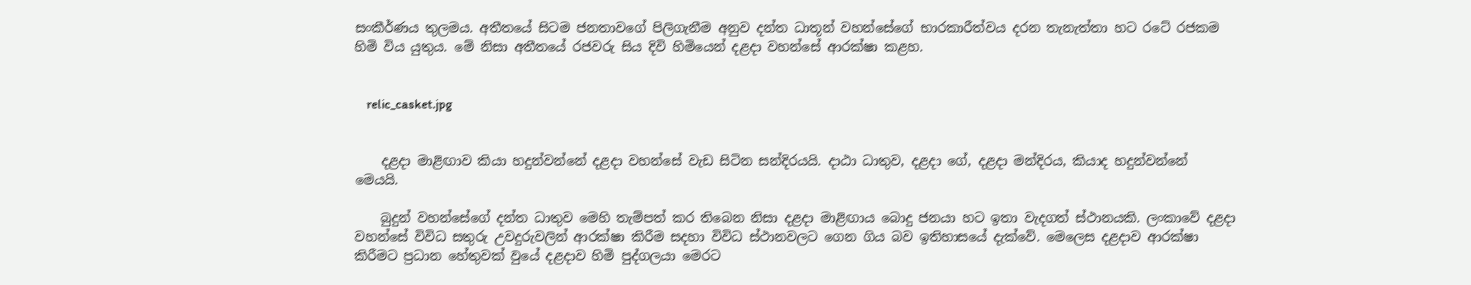සංකීර්ණය තුලමය. අතීතයේ සිටම ජනතාවගේ පිලිගැනීම අනුව දන්ත ධාතූන් වහන්සේගේ භාරකාරීත්වය දරන තැනැත්තා හට රටේ රජකම හිමි විය යුතුය. මේ නිසා අතීතයේ රජවරු සිය දිවි හිමියෙන් දළදා වහන්සේ ආරක්ෂා කළහ.


    relic_casket.jpg


    දළදා මාළිඟාව කියා හදුන්වන්නේ දළදා වහන්සේ වැඩ සිටින සන්දිරයයි. දාඨා ධාතුව, දළදා ගේ, දළදා මන්දිරය, කියාද හදුන්වන්නේ මෙයයි.

    බුදුන් වහන්සේගේ දන්ත ධාතුව මෙහි තැම්පත් කර තිබෙන නිසා දළදා මාළිඟාය බොදු ජනයා හට ඉතා වැදගත් ස්ථානයකි. ලංකාවේ දළදා වහන්සේ විවිධ සතුරු උවදුරුවලින් ආරක්ෂා කිරීම සදහා විවිධ ස්ථානවලට ගෙන ගිය බව ඉතිහාසයේ දැක්වේ. මෙලෙස දළදාව ආරක්ෂා කිරීමට ප්‍රධාන හේතුවක් වුයේ දළදාව හිමි පුද්ගලයා මෙරට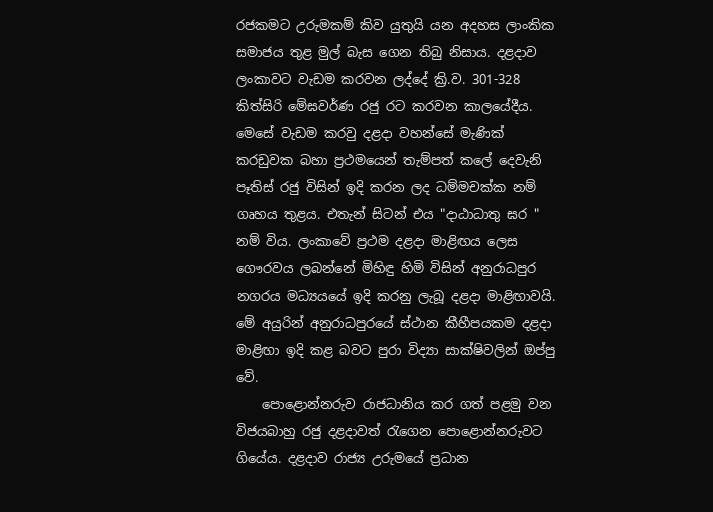රජකමට උරුමකම් කිව යුතුයි යන අදහස ලාංකික සමාජය තුළ මුල් බැස ගෙන තිබු නිසාය. දළදාව ලංකාවට වැඩම කරවන ලද්දේ ක්‍රි.ව. 301-328 කිත්සිරි මේඝවර්ණ රජු රට කරවන කාලයේදීය. මෙසේ වැඩම කරවු දළදා වහන්සේ මැණික් කරඩුවක බහා ප්‍රථමයෙන් තැම්පත් කලේ දෙවැනි පෑතිස් රජු විසින් ඉදි කරන ලද ධම්මචක්ක නම් ගෘහය තුළය. එතැන් සිටන් එය "දාඨාධාතු ඝර " නම් විය. ලංකාවේ ප්‍රථම දළදා මාළිඟය ලෙස ගෞරවය ලබන්නේ මිහිඳු හිමි විසින් අනුරාධපුර නගරය මධ්‍යයයේ ඉදි කරනු ලැබූ දළදා මාළිඟාවයි. මේ අයුරින් අනුරාධපුරයේ ස්ථාන කීහීපයකම දළදා මාළිඟා ඉදි කළ බවට පුරා විද්‍යා සාක්ෂිවලින් ඔප්පු වේ.
    පොළොන්නරුව රාජධානිය කර ගත් පළමු වන විජයබාහු රජු දළදාවත් රැගෙන පොළොන්නරුවට ගියේය. දළදාව රාජ්‍ය උරුමයේ ප්‍රධාන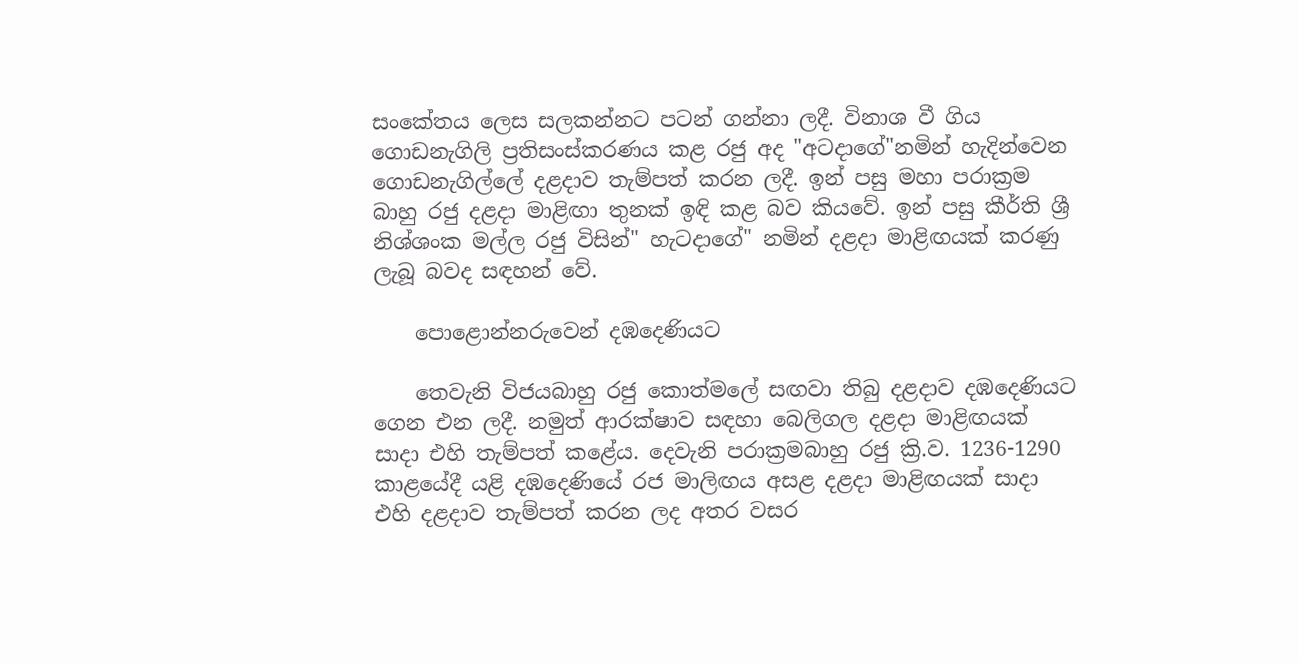සංකේතය ලෙස සලකන්නට පටන් ගන්නා ලදී. විනාශ වී ගිය ගොඩනැගිලි ප්‍රතිසංස්කරණය කළ රජු අද "අටදාගේ"නමින් හැදින්වෙන ගොඩනැගිල්ලේ දළදාව තැම්පත් කරන ලදී. ඉන් පසු මහා පරාක්‍රම බාහු රජු දළදා මාළිඟා තුනක් ඉඳි කළ බව කියවේ. ඉන් පසු කීර්ති ශ්‍රී නිශ්ශංක මල්ල රජු විසින්" හැටදාගේ" නමින් දළදා මාළිඟයක් කරණු ලැබූ බවද සඳහන් වේ.

    පොළොන්නරුවෙන් දඹදෙණියට

    තෙවැනි විජයබාහු රජු කොත්මලේ සඟවා තිබු දළදාව දඹදෙණියට ගෙන එන ලදී. නමුත් ආරක්ෂාව සඳහා බෙලිගල දළදා මාළිඟයක් සාදා එහි තැම්පත් කළේය. දෙවැනි පරාක්‍රමබාහු රජු ක්‍රි.ව. 1236-1290 කාළයේදී යළි දඹදෙණියේ රජ මාලිඟය අසළ දළදා මාළිඟයක් සාදා එහි දළදාව තැම්පත් කරන ලද අතර වසර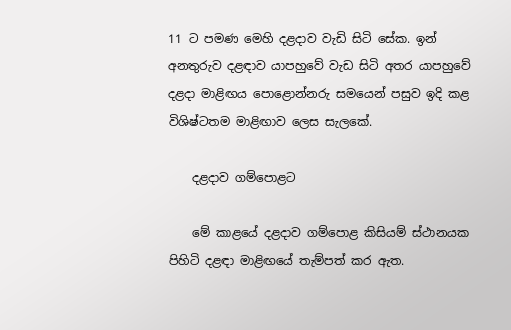11 ට පමණ මෙහි දළදාව වැඩි සිටි සේක. ඉන් අනතුරුව දළඳාව යාපහුවේ වැඩ සිටි අතර යාපහුවේ දළදා මාළිඟය පොළොන්නරු සමයෙන් පසුව ඉදි කළ විශිෂ්ටතම මාළිඟාව ලෙස සැලකේ.

    දළදාව ගම්පොළට

    මේ කාළයේ දළදාව ගම්පොළ කිසියම් ස්ථානයක පිහිටි දළඳා මාළිඟයේ තැම්පත් කර ඇත.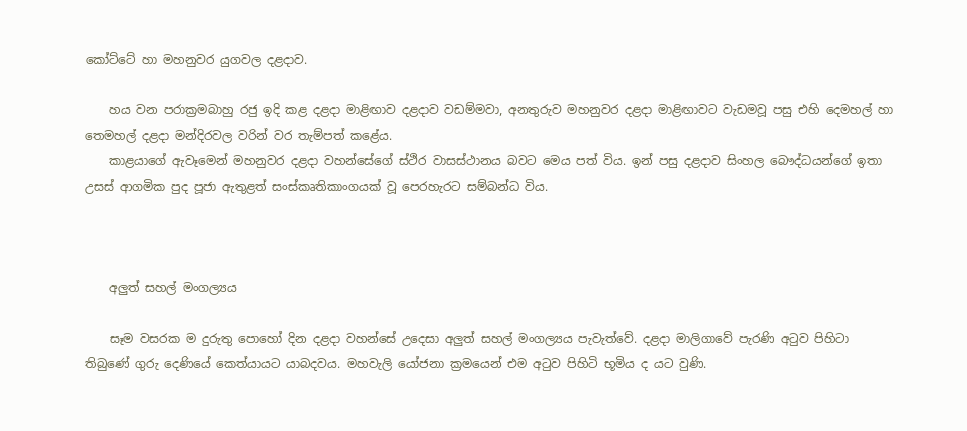කෝට්ටේ හා මහනුවර යුගවල දළදාව.

    හය වන පරාක්‍රමබාහු රජු ඉදි කළ දළදා මාළිඟාව දළදාව වඩම්මවා, අනතුරුව මහනුවර දළදා මාළිඟාවට වැඩමවූ පසු එහි දෙමහල් හා තෙමහල් දළදා මන්දිරවල වරින් වර තැම්පත් කළේය.
    කාළයාගේ ඇවෑමෙන් මහනුවර දළදා වහන්සේගේ ස්ථිර වාසස්ථානය බවට මෙය පත් විය. ඉන් පසු දළදාව සිංහල බෞද්ධයන්ගේ ඉතා උසස් ආගමික පුද පූජා ඇතුළත් සංස්කෘතිකාංගයක් වූ පෙරහැරට සම්බන්ධ විය.



    අලුත් සහල් මංගල්‍යය

    සෑම වසරක ම දුරුතු පොහෝ දින දළදා වහන්සේ උදෙසා අලුත් සහල් මංගල්‍යය පැවැත්වේ. දළදා මාලිගාවේ පැරණි අටුව පිහිටා තිබුණේ ගුරු දෙණියේ කෙත්යායට යාබදවය. මහවැලි යෝජනා ක්‍රමයෙන් එම අටුව පිහිටි භූමිය ද යට වුණි.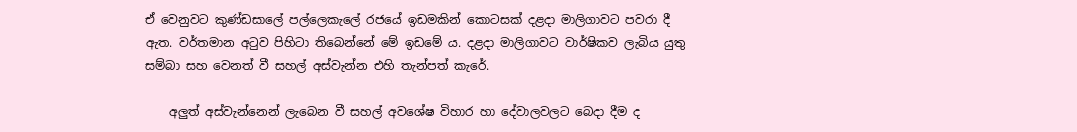ඒ වෙනුවට කුණ්ඩසාලේ පල්ලෙකැලේ රජයේ ඉඩමකින් කොටසක් දළදා මාලිගාවට පවරා දී ඇත. වර්තමාන අටුව පිහිටා තිබෙන්නේ මේ ඉඩමේ ය. දළදා මාලිගාවට වාර්ෂිකව ලැබිය යුතු සම්බා සහ වෙනත් වී සහල් අස්වැන්න එහි තැන්පත් කැරේ.

    අලුත් අස්වැන්නෙන් ලැබෙන වී සහල් අවශේෂ විහාර හා දේවාලවලට බෙදා දීම ද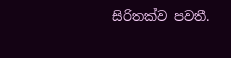සිරිතක්ව පවතී.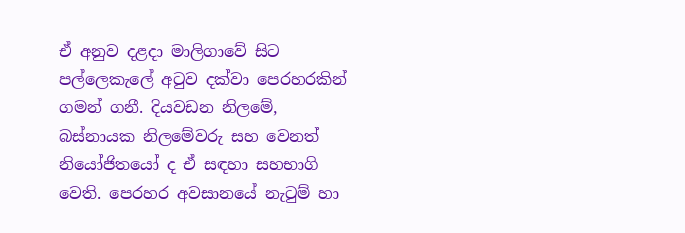ඒ අනුව දළදා මාලිගාවේ සිට පල්ලෙකැලේ අටුව දක්වා පෙරහරකින් ගමන් ගනී. දියවඩන නිලමේ, බස්නායක නිලමේවරු සහ වෙනත් නියෝජිතයෝ ද ඒ සඳහා සහභාගි වෙති. පෙරහර අවසානයේ නැටුම් හා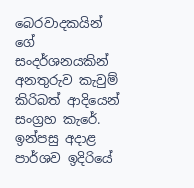බෙරවාදකයින් ගේ සංදර්ශනයකින් අනතුරුව කැවුම් කිරිබත් ආදියෙන් සංග්‍රහ කැරේ. ඉන්පසු අදාළ පාර්ශව ඉදිරියේ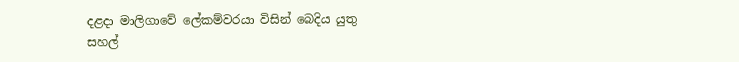දළදා මාලිගාවේ ලේකම්වරයා විසින් බෙදිය යුතු සහල්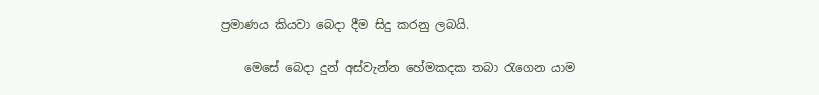ප්‍රමාණය කියවා බෙදා දීම සිදු කරනු ලබයි.

    මෙසේ බෙදා දුන් අස්වැන්න හේමකදක තබා රැගෙන යාම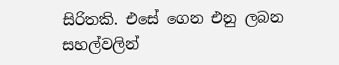සිරිතකි. එසේ ගෙන එනු ලබන සහල්වලින්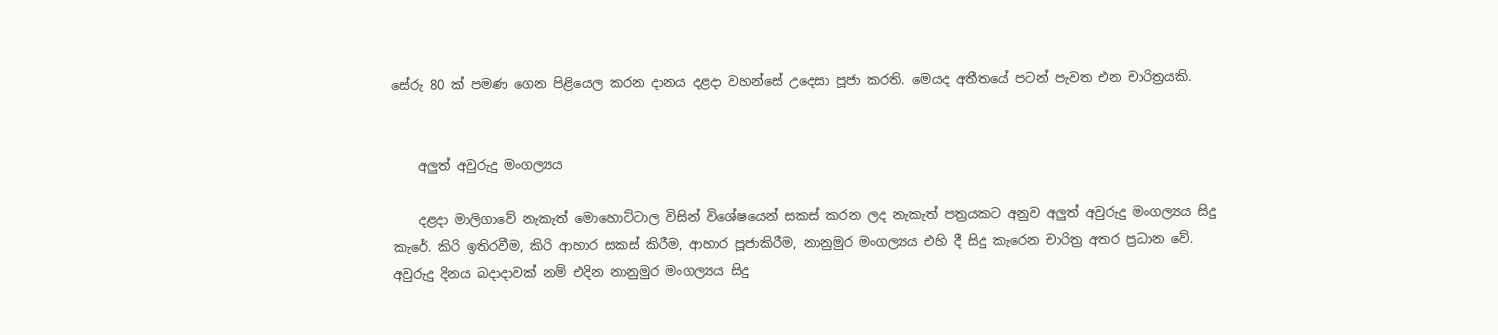සේරු 80 ක් පමණ ගෙන පිළියෙල කරන දානය දළදා වහන්සේ උදෙසා පූජා කරති. මෙයද අතීතයේ පටන් පැවත එන චාරිත්‍රයකි.


    අලුත් අවුරුදු මංගල්‍යය

    දළදා මාලිගාවේ නැකැත් මොහොට්ටාල විසින් විශේෂයෙන් සකස් කරන ලද නැකැත් පත්‍රයකට අනුව අලුත් අවුරුදු මංගල්‍යය සිදු කැරේ. කිරි ඉතිරවීම, කිරි ආහාර සකස් කිරීම, ආහාර පූජාකිරීම, නානුමුර මංගල්‍යය එහි දී සිදු කැරෙන චාරිත්‍ර අතර ප්‍රධාන වේ. අවුරුදු දිනය බදාදාවක් නම් එදින නානුමුර මංගල්‍යය සිදු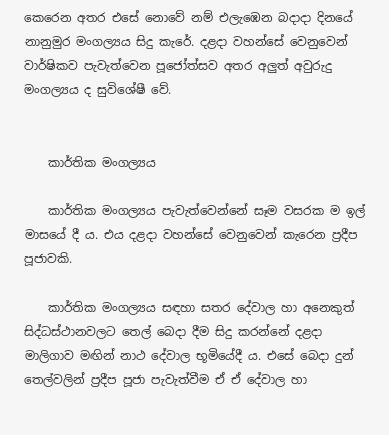කෙරෙන අතර එසේ නොවේ නම් එලැඹෙන බදාදා දිනයේ නානුමුර මංගල්‍යය සිදු කැරේ. දළදා වහන්සේ වෙනුවෙන් වාර්ෂිකව පැවැත්වෙන පූජෝත්සව අතර අලුත් අවුරුදු මංගල්‍යය ද සුවිශේෂී වේ.


    කාර්තික මංගල්‍යය

    කාර්තික මංගල්‍යය පැවැත්වෙන්නේ සෑම වසරක ම ඉල් මාසයේ දී ය. එය දළදා වහන්සේ වෙනුවෙන් කැරෙන ප්‍රදීප පූජාවකි.

    කාර්තික මංගල්‍යය සඳහා සතර දේවාල හා අනෙකුත් සිද්ධස්ථානවලට තෙල් බෙදා දීම සිදු කරන්නේ දළදා මාලිගාව මඟින් නාථ දේවාල භූමියේදී ය. එසේ බෙදා දුන් තෙල්වලින් ප්‍රදීප පූජා පැවැත්වීම ඒ ඒ දේවාල හා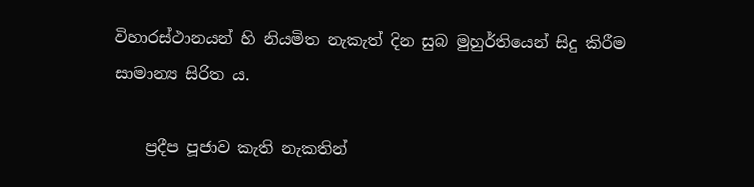විහාරස්ථානයන් හි නියමිත නැකැත් දින සුබ මුහුර්තියෙන් සිදු කිරීම සාමාන්‍ය සිරිත ය.

    ප්‍රදීප පූජාව කැති නැකතින්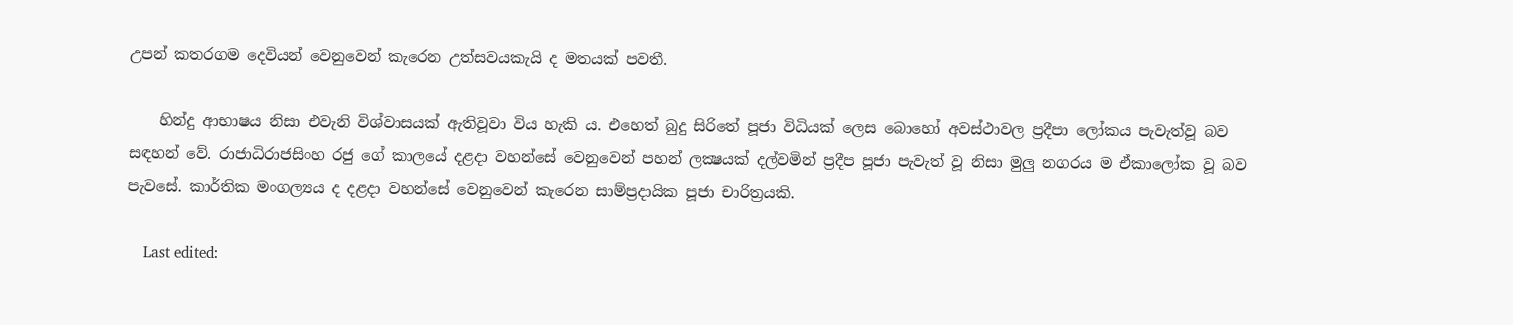උපන් කතරගම දෙවියන් වෙනුවෙන් කැරෙන උත්සවයකැයි ද මතයක් පවතී.

    හින්දු ආභාෂය නිසා එවැනි විශ්වාසයක් ඇතිවූවා විය හැකි ය. එහෙත් බුදු සිරිතේ පූජා විධියක් ලෙස බොහෝ අවස්ථාවල ප්‍රදීපා ලෝකය පැවැත්වූ බව සඳහන් වේ. රාජාධිරාජසිංහ රජු ගේ කාලයේ දළදා වහන්සේ වෙනුවෙන් පහන් ලක්‍ෂයක් දල්වමින් ප්‍රදීප පූජා පැවැත් වූ නිසා මුලු නගරය ම ඒකාලෝක වූ බව පැවසේ. කාර්තික මංගල්‍යය ද දළදා වහන්සේ වෙනුවෙන් කැරෙන සාම්ප්‍රදායික පූජා චාරිත්‍රයකි.

    Last edited: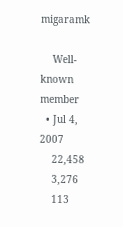migaramk

    Well-known member
  • Jul 4, 2007
    22,458
    3,276
    113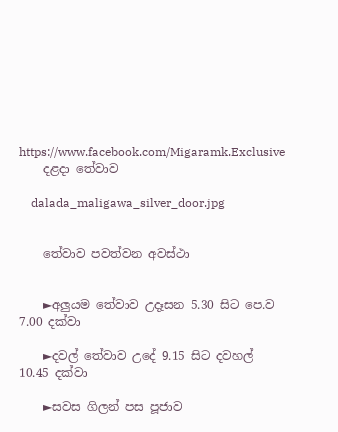https://www.facebook.com/Migaramk.Exclusive
    දළදා තේවාව

    dalada_maligawa_silver_door.jpg


    තේවාව පවත්වන අවස්ථා


    ►අලුයම තේවාව උදෑසන 5.30 සිට පෙ.ව 7.00 දක්වා

    ►දවල් තේවාව උදේ 9.15 සිට දවහල් 10.45 දක්වා

    ►සවස ගිලන් පස පූජාව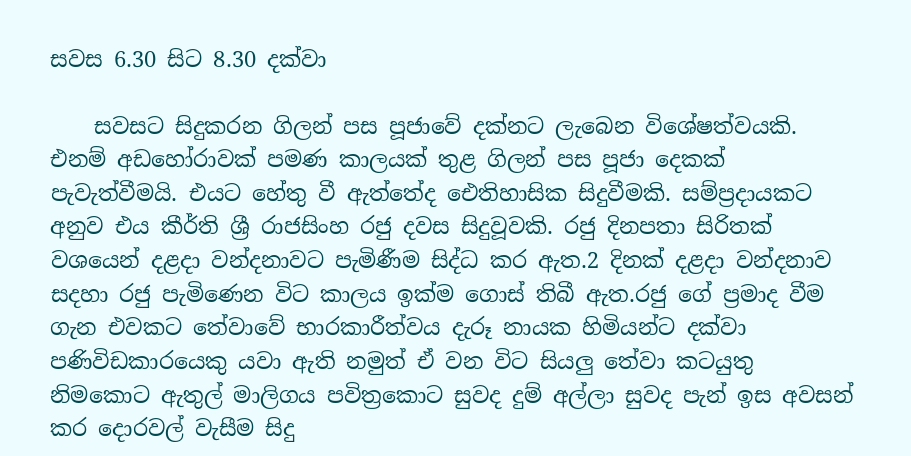සවස 6.30 සිට 8.30 දක්වා

    සවසට සිදුකරන ගිලන් පස පූජාවේ දක්නට ලැබෙන විශේෂත්වයකි. එනම් අඩහෝරාවක් පමණ කාලයක් තුළ ගිලන් පස පූජා දෙකක් පැවැත්වීමයි. එයට හේතු වී ඇත්තේද ඓතිහාසික සිදුවීමකි. සම්ප්‍රදායකට අනුව එය කීර්ති ශ්‍රී රාජසිංහ රජු දවස සිදුවූවකි. රජු දිනපතා සිරිතක් වශයෙන් දළදා වන්දනාවට පැමිණීම සිද්ධ කර ඇත.2 දිනක් දළදා වන්දනාව සදහා රජු පැමිණෙන විට කාලය ඉක්ම ගොස් තිබී ඇත.රජු ගේ ප්‍රමාද වීම ගැන එවකට තේවාවේ භාරකාරීත්වය දැරූ නායක හිමියන්ට දක්වා පණිවිඩකාරයෙකු යවා ඇති නමුත් ඒ වන විට සියලු තේවා කටයුතු නිමකොට ඇතුල් මාලිගය පවිත්‍රකොට සුවද දුම් අල්ලා සුවද පැන් ඉස අවසන් කර දොරවල් වැසීම සිදු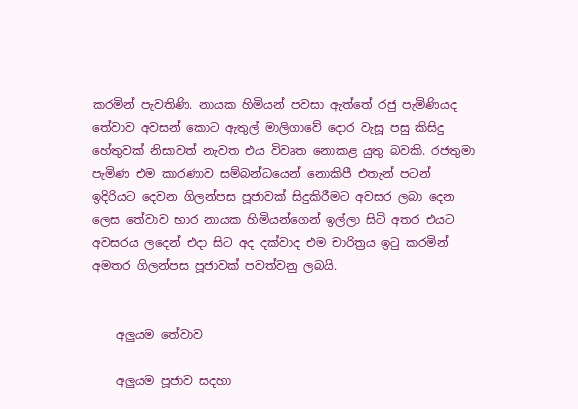කරමින් පැවතිණි. නායක හිමියන් පවසා ඇත්තේ රජු පැමිණියද තේවාව අවසන් කොට ඇතුල් මාලිගාවේ දොර වැසූ පසු කිසිදු හේතුවක් නිසාවත් නැවත එය විවෘත නොකළ යුතු බවකි. රජතුමා පැමිණ එම කාරණාව සම්බන්ධයෙන් නොකිපී එතැන් පටන් ඉදිරියට දෙවන ගිලන්පස පූජාවක් සිදුකිරීමට අවසර ලබා දෙන ලෙස තේවාව භාර නායක හිමියන්ගෙන් ඉල්ලා සිටි අතර එයට අවසරය ලදෙන් එදා සිට අද දක්වාද එම චාරිත්‍රය ඉටු කරමින් අමතර ගිලන්පස පූජාවක් පවත්වනු ලබයි.


    අලුයම තේවාව

    අලුයම පූජාව සදහා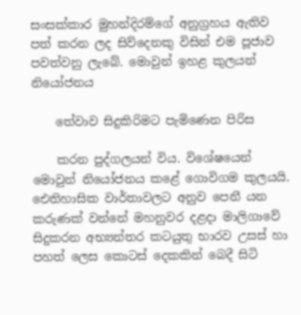සංසක්කාර මුහන්දිරම්ගේ අනුග්‍රහය ඇතිව පත් කරන ලද සිව්දෙනකු විසින් එම පූජාව පවත්වනු ලැබේ. මොවුන් ඉහළ කුලයන් නියෝජනය

    තේවාව සිදුකිරිමට පැමිණෙන පිරිස

    කරන පුද්ගලයන් විය. විශේෂයෙන් මොවුන් නියෝජනය කළේ ගොවිගම කුලයයි. ඓතිහාසික වාර්තාවලට අනුව පෙනී යන කරුණක් වන්නේ මහනුවර දළදා මාලිගාවේ සිදුකරන අභ්‍යන්තර කටයුතු භාරව උසස් හා පහත් ලෙස කොටස් දෙකකින් බෙදී සිටි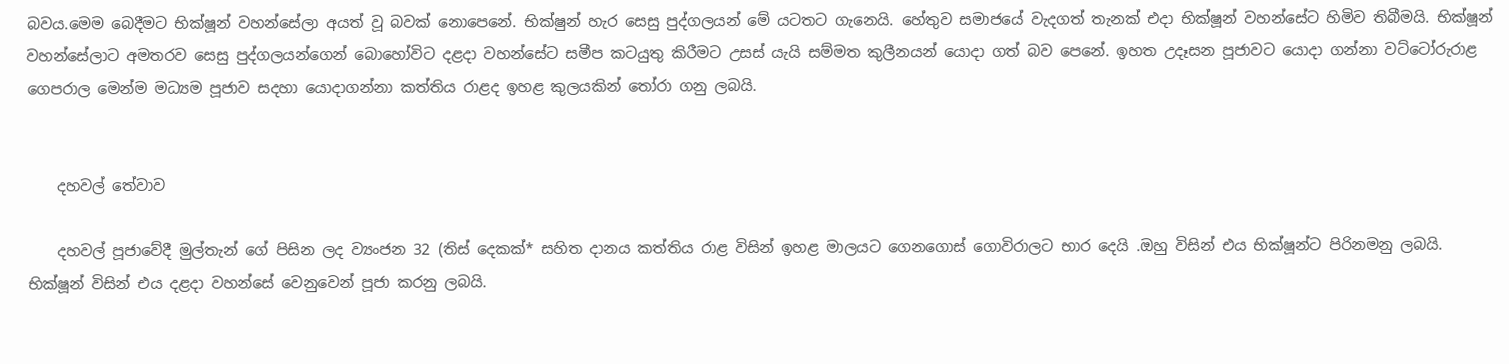බවය.මෙම බෙදීමට භික්ෂූන් වහන්සේලා අයත් වූ බවක් නොපෙනේ. භික්ෂුන් හැර සෙසු පුද්ගලයන් මේ යටතට ගැනෙයි. හේතුව සමාජයේ වැදගත් තැනක් එදා භික්ෂූන් වහන්සේට හිමිව තිබීමයි. භික්ෂූන් වහන්සේලාට අමතරව සෙසු පුද්ගලයන්ගෙන් බොහෝවිට දළදා වහන්සේට සමීප කටයුතු කිරීමට උසස් යැයි සම්මත කුලීනයන් යොදා ගත් බව පෙනේ. ඉහත උදෑසන පූජාවට යොදා ගන්නා වට්ටෝරුරාළ ගෙපරාල මෙන්ම මධ්‍යම පූජාව සදහා යොදාගන්නා කත්තිය රාළද ඉහළ කුලයකින් තෝරා ගනු ලබයි.


    දහවල් තේවාව

    දහවල් පූජාවේදී මුල්තැන් ගේ පිසින ලද ව්‍යංජන 32 (තිස් දෙකක්* සහිත දානය කත්තිය රාළ විසින් ඉහළ මාලයට ගෙනගොස් ගොවිරාලට භාර දෙයි .ඔහු විසින් එය භික්ෂූන්ට පිරිනමනු ලබයි. භික්ෂූන් විසින් එය දළදා වහන්සේ වෙනුවෙන් පූජා කරනු ලබයි.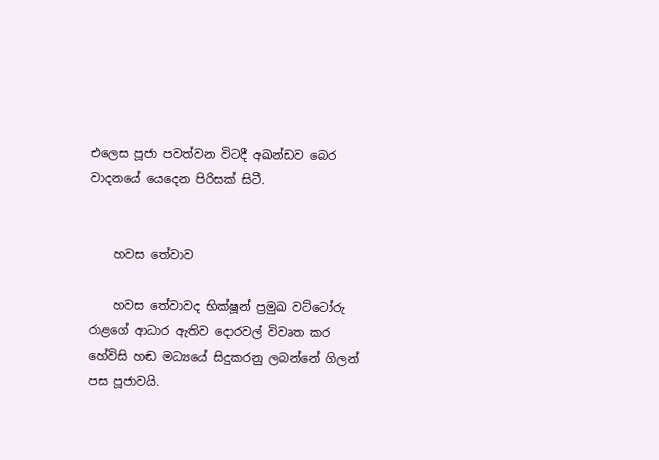එලෙස පූජා පවත්වන විටදී අඛන්ඩව බෙර වාදනයේ යෙදෙන පිරිසක් සිටී.


    හවස තේවාව

    හවස තේවාවද භික්ෂූන් ප්‍රමුඛ වට්ටෝරු රාළගේ ආධාර ඇතිව දොරවල් විවෘත කර හේවිසි හඬ මධ්‍යයේ සිදුකරනු ලබන්නේ ගිලන් පස පූජාවයි.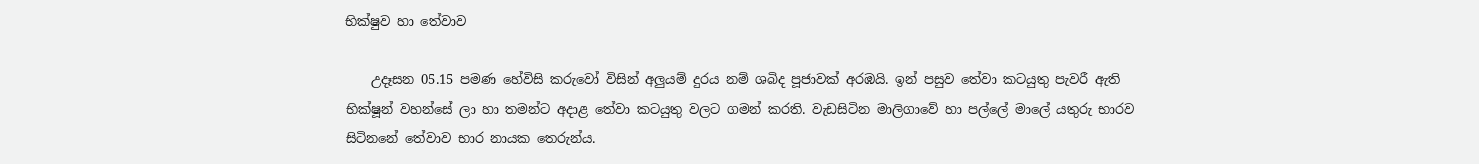භික්ෂුව හා තේවාව

    උදෑසන 05.15 පමණ හේවිසි කරුවෝ විසින් අලුයම් දුරය නම් ශබිද පූජාවක් අරඹයි. ඉන් පසුව තේවා කටයුතු පැවරී ඇති භික්ෂූන් වහන්සේ ලා හා තමන්ට අදාළ තේවා කටයුතු වලට ගමන් කරති. වැඩසිටින මාලිගාවේ හා පල්ලේ මාලේ යතුරු භාරව සිටිනනේ තේවාව භාර නායක තෙරුන්ය.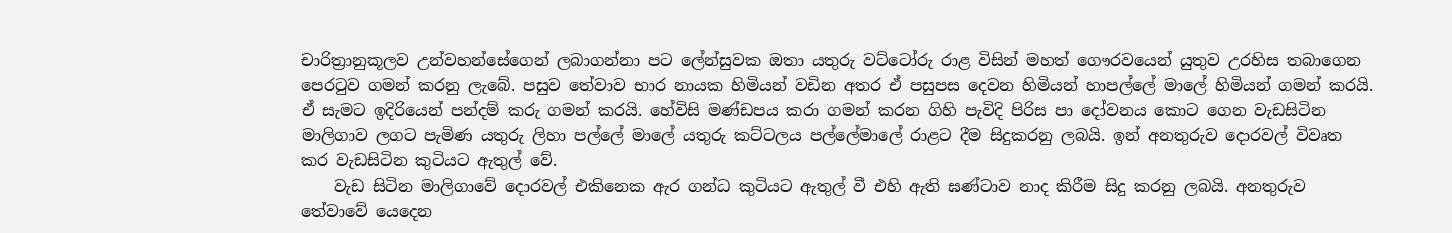චාරිත්‍රානුකූලව උන්වහන්සේගෙන් ලබාගන්නා පට ලේන්සුවක ඔතා යතුරු වට්ටෝරු රාළ විසින් මහත් ගෞරවයෙන් යුතුව උරහිස තබාගෙන පෙරටුව ගමන් කරනු ලැබේ. පසුව තේවාව භාර නායක හිමියන් වඩින අතර ඒ පසුපස දෙවන හිමියන් හාපල්ලේ මාලේ හිමියන් ගමන් කරයි. ඒ සැමට ඉදිරියෙන් පන්දම් කරු ගමන් කරයි. හේවිසි මණ්ඩපය කරා ගමන් කරන ගිහි පැවිදි පිරිස පා දෝවනය කොට ගෙන වැඩසිටින මාලිගාව ලගට පැමිණ යතුරු ලිහා පල්ලේ මාලේ යතුරු කට්ටලය පල්ලේමාලේ රාළට දීම සිදුකරනු ලබයි. ඉන් අනතුරුව දොරවල් විවෘත කර වැඩසිටින කුටියට ඇතුල් වේ.
    වැඩ සිටින මාලිගාවේ දොරවල් එකිනෙක ඇර ගන්ධ කුටියට ඇතුල් වී එහි ඇති ඝණ්ටාව නාද කිරීම සිදු කරනු ලබයි. අනතුරුව තේවාවේ යෙදෙන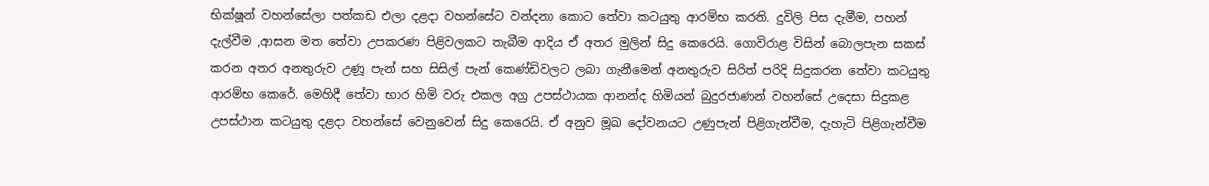භික්ෂූන් වහන්සේලා පත්කඩ එලා දළදා වහන්සේට වන්දනා කොට තේවා කටයුතු ආරම්භ කරති. දුවිලි පිස දැමීම, පහන් දැල්වීම ,ආසන මත තේවා උපකරණ පිළිවලකට තැබීම ආදිය ඒ අතර මුලින් සිදු කෙරෙයි. ගොවිරාළ විසින් බොලපැන සකස් කරන අතර අනතුරුව උණූ පැන් සහ සිසිල් පැන් කෙණ්ඩිවලට ලබා ගැනීමෙන් අනතුරුව සිරිත් පරිදි සිදුකරන තේවා කටයුතු ආරම්භ කෙරේ. මෙහිදී තේවා භාර හිමි වරු එකල අග්‍ර උපස්ථායක ආනන්ද හිමියන් බුදුරජාණන් වහන්සේ උදෙසා සිදුකළ උපස්ථාන කටයුතු දළදා වහන්සේ වෙනුවෙන් සිදු කෙරෙයි. ඒ අනුව මූඛ දෝවනයට උණුපැන් පිළිගැන්වීම, දැහැටි පිළිගැන්වීම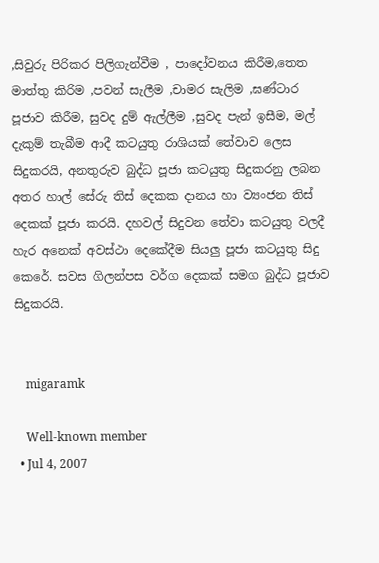,සිවුරු පිරිකර පිලිගැන්වීම , පාදෝවනය කිරීම,තෙත මාත්තු කිරිම ,පවන් සැලීම ,චාමර සැලිම ,ඝණ්ටාර පූජාව කිරීම, සුවද දුම් ඇල්ලීම ,සුවද පැන් ඉසීම, මල් දැකුම් තැබීම ආදී කටයුතු රාශියක් තේවාව ලෙස සිදුකරයි, අනතුරුව බුද්ධ පූජා කටයුතු සිදුකරනු ලබන අතර හාල් සේරු තිස් දෙකක දානය හා ව්‍යංජන තිස් දෙකක් පූජා කරයි. දහවල් සිදුවන තේවා කටයුතු වලදී හැර අනෙක් අවස්ථා දෙකේදීම සියලු පූජා කටයුතු සිදු කෙරේ. සවස ගිලන්පස වර්ග දෙකක් සමග බුද්ධ පූජාව සිදුකරයි.


    migaramk

    Well-known member
  • Jul 4, 2007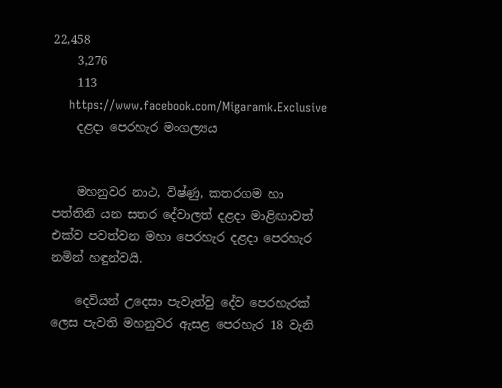22,458
    3,276
    113
    https://www.facebook.com/Migaramk.Exclusive
    දළදා පෙරහැර මංගල්‍යය


    මහනුවර නාථ, විෂ්ණු, කතරගම හා පත්තිනි යන සතර දේවාලත් දළදා මාළිඟාවත් එක්ව පවත්වන මහා පෙරහැර දළදා පෙරහැර නමින් හඳුන්වයි.

    දෙවියන් උදෙසා පැවැත්වු දේව පෙරහැරක් ලෙස පැවති මහනුවර ඇසළ පෙරහැර 18 වැනි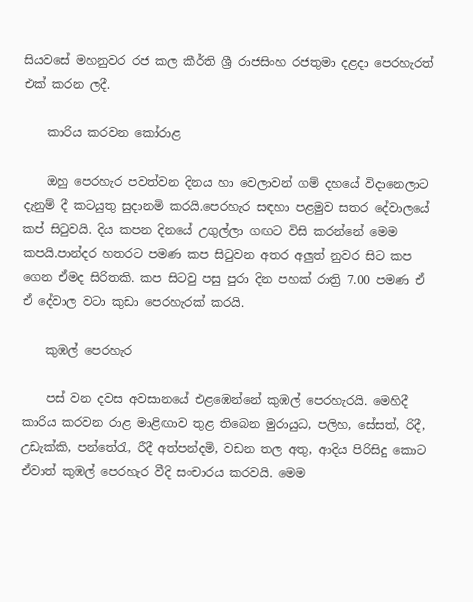සියවසේ මහනුවර රජ කල කීර්ති ශ්‍රී රාජසිංහ රජතුමා දළදා පෙරහැරත් එක් කරන ලදී.

    කාරිය කරවන කෝරාළ

    ඔහු පෙරහැර පවත්වන දිනය හා වෙලාවන් ගම් දහයේ විදානෙලාට දැනුම් දී කටයුතු සුදානමි කරයි.පෙරහැර සඳහා පළමුව සතර දේවාලයේ කප් සිටුවයි. දිය කපන දිනයේ උගුල්ලා ගඟට විසි කරන්නේ මෙම කපයි.පාන්දර හතරට පමණ කප සිටුවන අතර අලුත් නුවර සිට කප ගෙන ඒමද සිරිතකි. කප සිටවු පසු පුරා දින පහක් රාත්‍රි 7.00 පමණ ඒ ඒ දේවාල වටා කුඩා පෙරහැරක් කරයි.

    කුඹල් පෙරහැර

    පස් වන දවස අවසානයේ එළඹෙන්නේ කුඹල් පෙරහැරයි. මෙහිදී කාරිය කරවන රාළ මාළිඟාව තුළ තිබෙන මුරායුධ, පලිහ, සේසත්, රිදී, උඩැක්කි, පන්තේරැ, රීදී අත්පන්දමි, වඩන තල අතු, ආදිය පිරිසිදු කොට ඒවාත් කුඹල් ‍පෙරහැර වීදි සංචාරය කරවයි. මෙම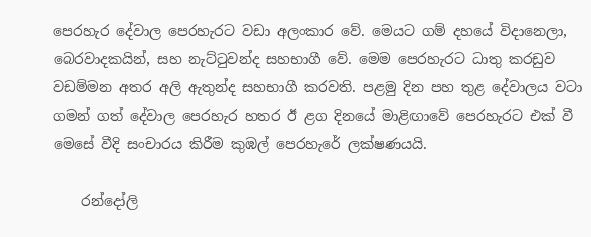පෙරහැර දේවාල පෙරහැරට වඩා අලංකාර වේ. මෙයට ගම් දහයේ විදානෙලා, බෙරවාදකයින්, සහ නැට්ටුවන්ද සහභාගී වේ. මෙම පෙරහැරට ධාතු කරඩුව වඩම්මන අතර අලි ඇතුන්ද සහභාගී කරවති. පළමු දින පහ තුළ දේවාලය වටා ගමන් ගත් දේවාල පෙරහැර හතර ඊ ළග දිනයේ මාළිඟාවේ පෙරහැරට එක් වී මෙසේ වීදි සංචාරය කිරීම කුඹල් පෙරහැ‍රේ ලක්ෂණයයි.

    රන්දෝලි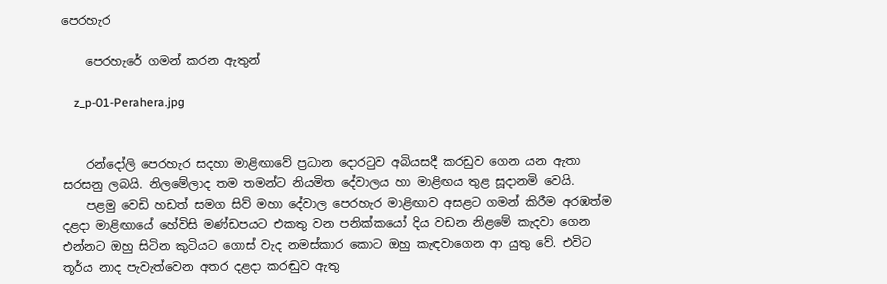පෙරහැර

    පෙරහැරේ ගමන් කරන ඇතුන්

    z_p-01-Perahera.jpg


    රන්දෝලි පෙරහැර සදහා මාළිඟාවේ ප්‍රධාන දොරටුව අබියසදී කරඩුව ගෙන යන ඇතා සරසනු ලබයි. නිලමේලාද තම තමන්ට නියමිත දේවාලය හා මාළිඟය තුළ සූදානමි වෙයි.
    පළමු වෙඩි හඩත් සමග සිව් මහා දේවාල පෙරහැර මාළිඟාව අසළට ගමන් කිරීම අරඹත්ම දළදා මාළිඟායේ හේවිසි මණ්ඩපයට එකතු වන පනික්කයෝ දිය වඩන නිළමේ කැද‍වා ගෙන එන්නට ඔහු සිටින කුටියට ගොස් වැද නමස්කාර කොට ඔහු කැඳවාගෙන ආ යුතු වේ. එවිට තූර්ය නාද පැවැත්වෙන අතර දළදා කරඬුව ඇතු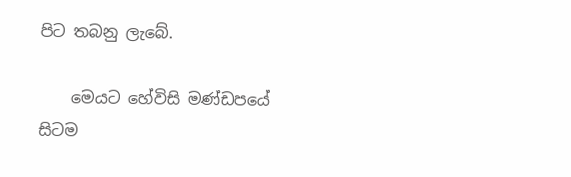පිට තබනු ලැබේ.

    මෙයට හේවිසි මණ්ඩපයේ සිටම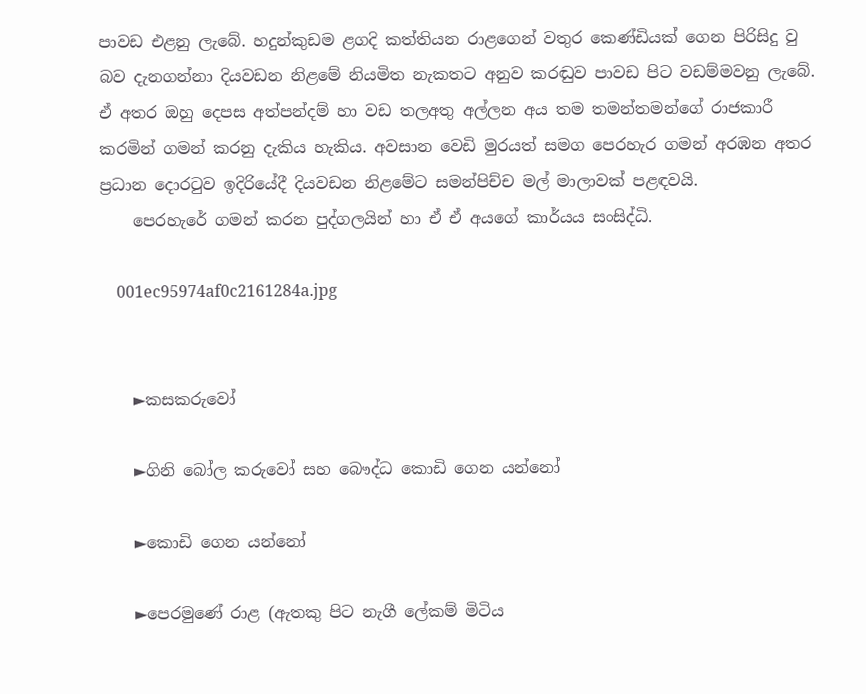පාවඩ එළනු ලැබේ. හදුන්කුඩම ළගදි කත්තියන රාළගෙන් වතුර කෙණ්ඩියක් ගෙන පිරිසිදු වු බව දැනගන්නා දියවඩන නිළ‍මේ නියමිත නැකතට අනුව කරඬුව පාවඩ පිට වඩම්මවනු ලැබේ. ඒ අතර ඔහු දෙපස අත්පන්දම් හා වඩ තලඅතු අල්ලන අය තම තමන්තමන්ගේ රාජකාරී කරමින් ගමන් කරනු දැකිය හැකිය. අවසාන වෙඩි මුරයත් සමග පෙරහැර ගමන් අරඹන අතර ප්‍රධාන දොරටුව ඉදිරියේදී දියවඩන නිළමේට සමන්පිච්ච මල් මාලාවක් පළඳවයි.
    පෙරහැරේ ගමන් කරන පුද්ගලයින් හා ඒ ඒ අයගේ කාර්යය සංසිද්ධි.

    001ec95974af0c2161284a.jpg


    ►කසකරුවෝ

    ►ගිනි බෝල කරුවෝ සහ බෞද්ධ කොඩි ගෙන යන්නෝ

    ►කොඩි ගෙන යන්නෝ

    ►පෙරමුණේ රාළ (ඇතකු පිට නැගී ලේකම් මිටිය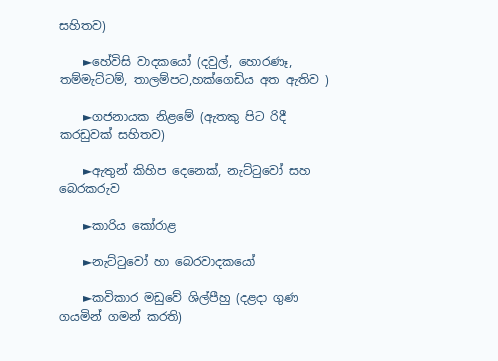සහිතව)

    ►හේවිසි වාදකයෝ (දවුල්, හොරණෑ, තම්මැට්ටම්, තාලම්පට,හක්ගෙඩිය අත ඇතිව )

    ►ගජනායක නිළමේ (ඇතකු පිට රිදී කරඩුවක් සහිතව)

    ►ඇතුන් කිහිප දෙනෙක්, නැට්ටුවෝ සහ බෙරකරුව

    ►කාරිය කෝරාළ

    ►නැට්ටු‍වෝ හා ‍බෙරවාදකයෝ

    ►කවිකාර මඩුවේ ශිල්පීහු (දළදා ගුණ ගයමින් ගමන් කරති)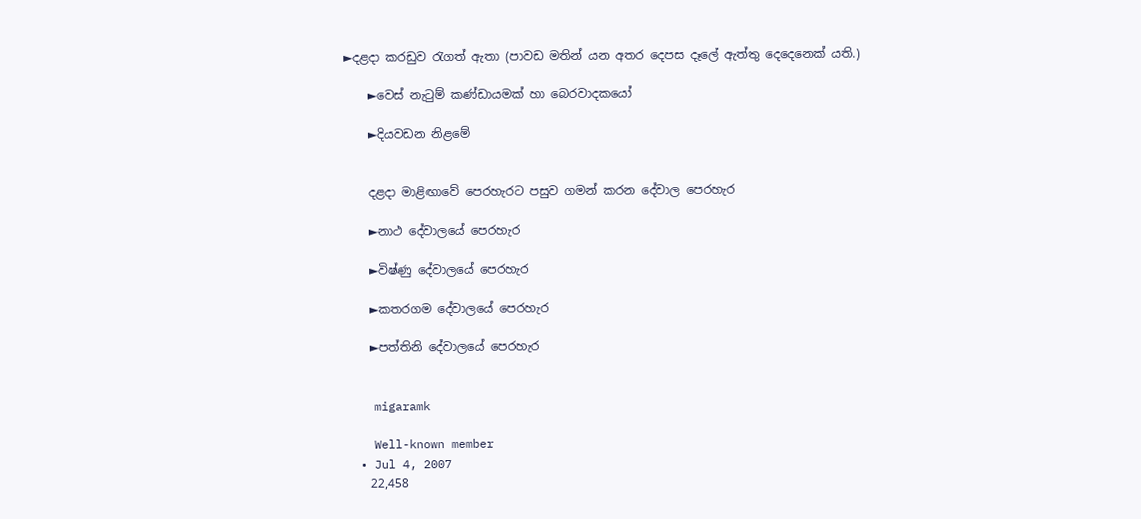►දළදා කරඩුව රැගත් ඇතා (පාවඩ මතින් යන අතර දෙපස දෑලේ ඇත්තු දෙදෙනෙක් යති.)

    ►වෙස් නැටුම් කණ්ඩායමක් හා බෙරවාදකයෝ

    ►දියවඩන නිළමේ


    දළදා මාළිඟාවේ ‍පෙරහැරට පසුව ගමන් කරන දේවාල පෙරහැර

    ►නාථ දේවාලයේ පෙරහැර

    ►විෂ්ණු දේවාලයේ පෙරහැර

    ►කතරගම දේවාලයේ පෙරහැර

    ►පත්තිනි දේවාලයේ පෙරහැර


    migaramk

    Well-known member
  • Jul 4, 2007
    22,458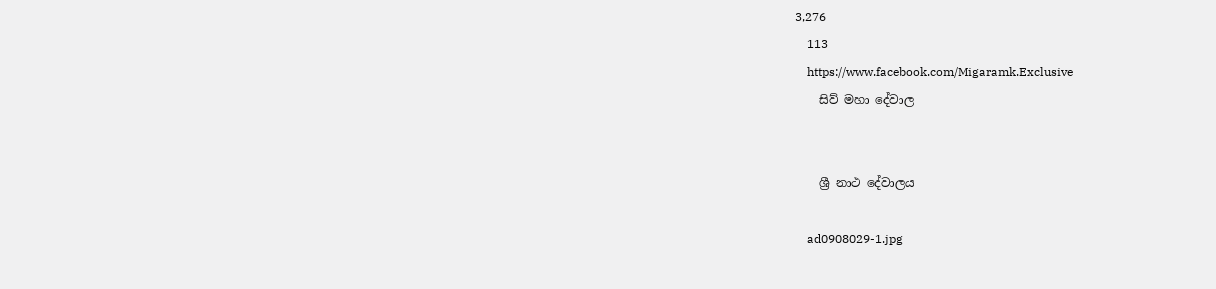3,276
    113
    https://www.facebook.com/Migaramk.Exclusive
    සිව් මහා දේවාල


    ශ්‍රී නාථ දේවාලය

    ad0908029-1.jpg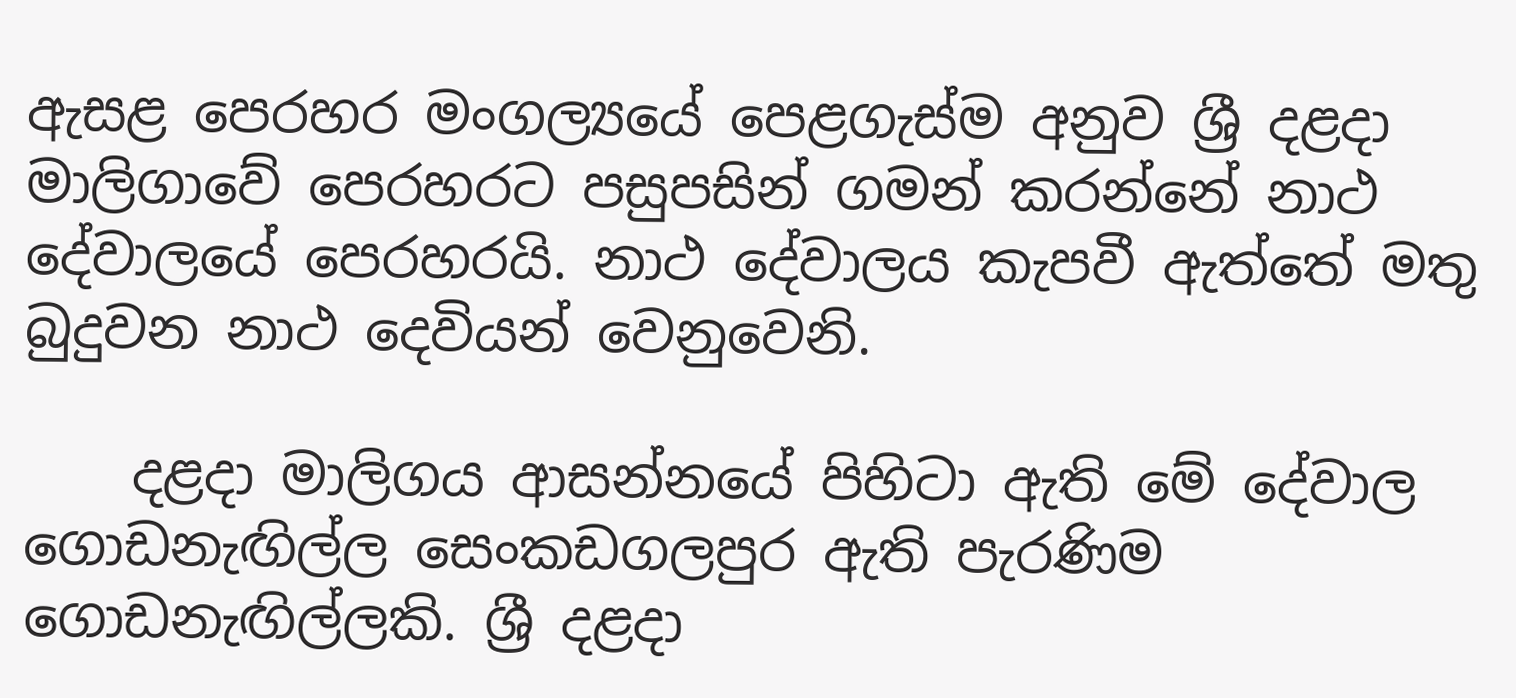ඇසළ පෙරහර මංගල්‍යයේ පෙළගැස්ම අනුව ශ්‍රී දළදා මාලිගාවේ පෙරහරට පසුපසින් ගමන් කරන්නේ නාථ දේවාලයේ පෙරහරයි. නාථ දේවාලය කැපවී ඇත්තේ මතු බුදුවන නාථ දෙවියන් වෙනුවෙනි.

    දළදා මාලිගය ආසන්නයේ පිහිටා ඇති මේ දේවාල ගොඩනැඟිල්ල සෙංකඩගලපුර ඇති පැරණිම ගොඩනැඟිල්ලකි. ශ්‍රී දළදා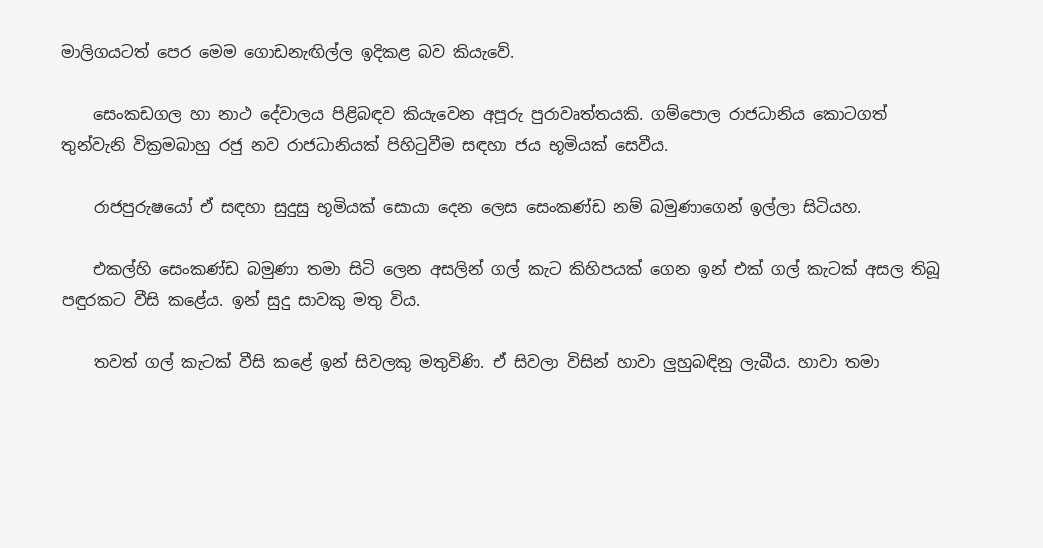මාලිගයටත් පෙර මෙම ගොඩනැඟිල්ල ඉදිකළ බව කියැවේ.

    සෙංකඩගල හා නාථ දේවාලය පිළිබඳව කියැවෙන අපූරු පුරාවෘත්තයකි. ගම්පොල රාජධානිය කොටගත් තුන්වැනි වික්‍රමබාහු රජු නව රාජධානියක් පිහිටුවීම සඳහා ජය භූමියක් සෙවීය.

    රාජපුරුෂයෝ ඒ සඳහා සුදුසු භූමියක් සොයා දෙන ලෙස සෙංකණ්ඩ නම් බමුණාගෙන් ඉල්ලා සිටියහ.

    එකල්හි සෙංකණ්ඩ බමුණා තමා සිටි ලෙන අසලින් ගල් කැට කිහිපයක් ගෙන ඉන් එක් ගල් කැටක් අසල තිබූ පඳුරකට වීසි කළේය. ඉන් සුදු සාවකු මතු විය.

    තවත් ගල් කැටක් වීසි කළේ ඉන් සිවලකු මතුවිණි. ඒ සිවලා විසින් හාවා ලුහුබඳිනු ලැබීය. හාවා තමා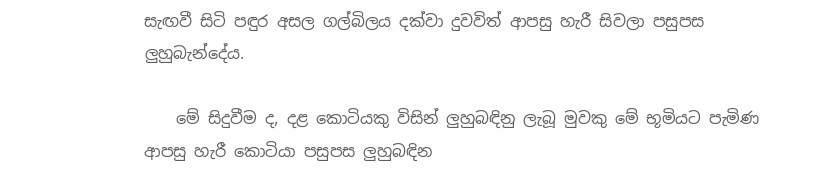සැඟවී සිටි පඳුර අසල ගල්බිලය දක්වා දුවවිත් ආපසු හැරී සිවලා පසුපස ලුහුබැන්දේය.

    මේ සිදුවීම ද, දළ කොටියකු විසින් ලුහුබඳිනු ලැබූ මුවකු මේ භූමියට පැමිණ ආපසු හැරී කොටියා පසුපස ලුහුබඳින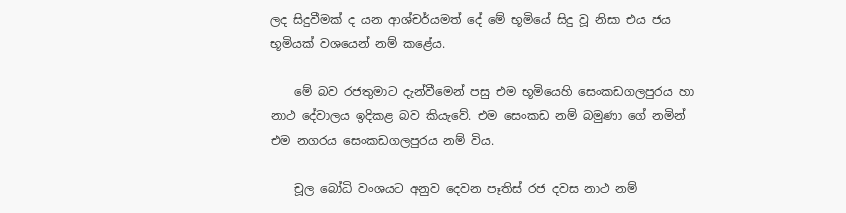ලද සිදුවීමක් ද යන ආශ්චර්යමත් දේ මේ භූමියේ සිදු වූ නිසා එය ජය භූමියක් වශයෙන් නම් කළේය.

    මේ බව රජතුමාට දැන්වීමෙන් පසු එම භූමියෙහි සෙංකඩගලපුරය හා නාථ දේවාලය ඉදිකළ බව කියැවේ. එම සෙංකඩ නම් බමුණා ගේ නමින් එම නගරය සෙංකඩගලපුරය නම් විය.

    චූල බෝධි වංශයට අනුව දෙවන පෑතිස් රජ දවස නාථ නම්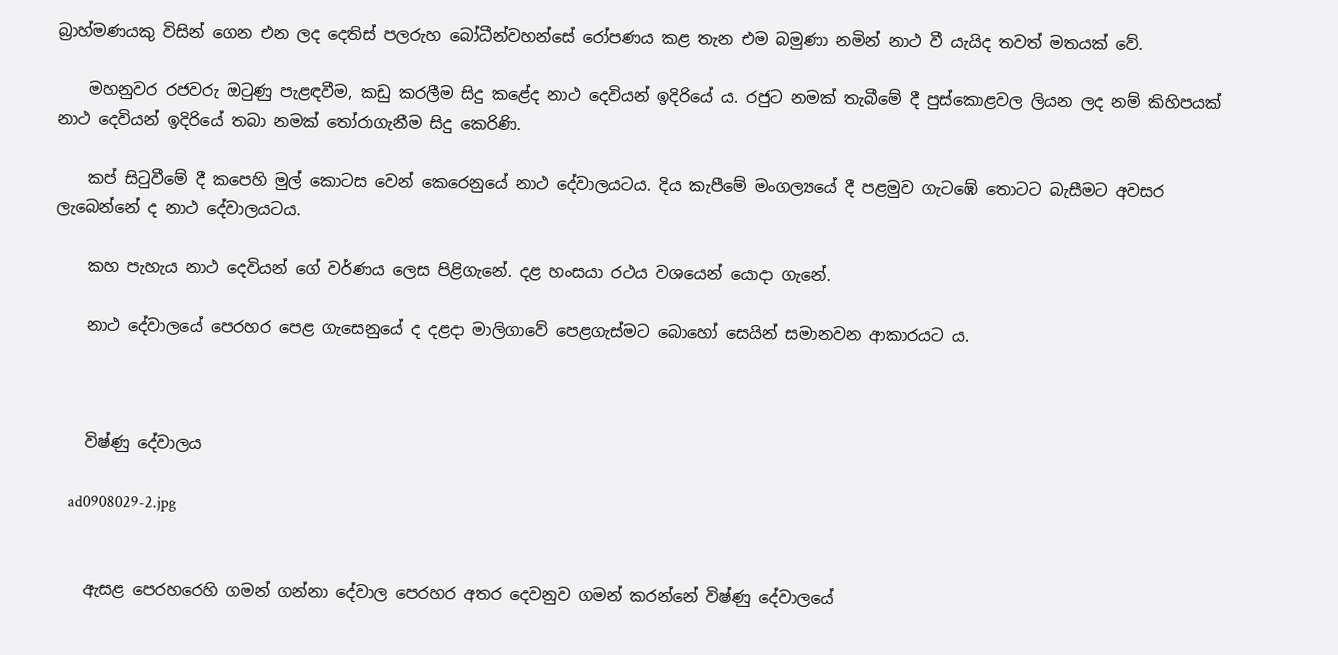බ්‍රාහ්මණයකු විසින් ගෙන එන ලද දෙතිස් පලරුහ බෝධීන්වහන්සේ රෝපණය කළ තැන එම බමුණා නමින් නාථ වී යැයිද තවත් මතයක් වේ.

    මහනුවර රජවරු ඔටුණු පැළඳවීම, කඩු කරලීම සිදු කළේද නාථ දෙවියන් ඉදිරියේ ය. රජුට නමක් තැබීමේ දී පුස්කොළවල ලියන ලද නම් කිහිපයක් නාථ දෙවියන් ඉදිරියේ තබා නමක් තෝරාගැනීම සිදු කෙරිණි.

    කප් සිටුවීමේ දී කපෙහි මුල් කොටස වෙන් කෙරෙනුයේ නාථ දේවාලයටය. දිය කැපීමේ මංගල්‍යයේ දී පළමුව ගැටඹේ තොටට බැසීමට අවසර ලැබෙන්නේ ද නාථ දේවාලයටය.

    කහ පැහැය නාථ දෙවියන් ගේ වර්ණය ලෙස පිළිගැනේ. දළ හංසයා රථය වශයෙන් යොදා ගැනේ.

    නාථ දේවාලයේ පෙරහර පෙළ ගැසෙනුයේ ද දළදා මාලිගාවේ පෙළගැස්මට බොහෝ සෙයින් සමානවන ආකාරයට ය.



    විෂ්ණු දේවාලය

    ad0908029-2.jpg


    ඇසළ පෙරහරෙහි ගමන් ගන්නා දේවාල පෙරහර අතර දෙවනුව ගමන් කරන්නේ විෂ්ණු දේවාලයේ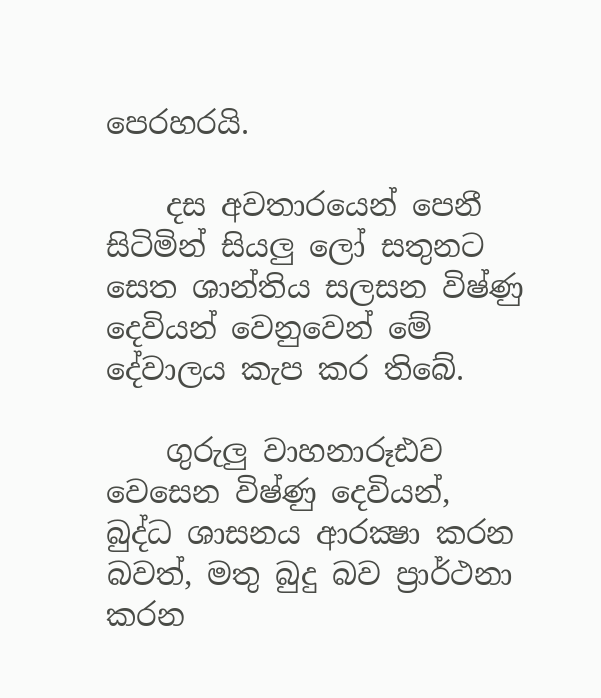පෙරහරයි.

    දස අවතාරයෙන් පෙනී සිටිමින් සියලු ලෝ සතුනට සෙත ශාන්තිය සලසන විෂ්ණු දෙවියන් වෙනුවෙන් මේ දේවාලය කැප කර තිබේ.

    ගුරුලු වාහනාරූඪව වෙසෙන විෂ්ණු දෙවියන්, බුද්ධ ශාසනය ආරක්‍ෂා කරන බවත්, මතු බුදු බව ප්‍රාර්ථනා කරන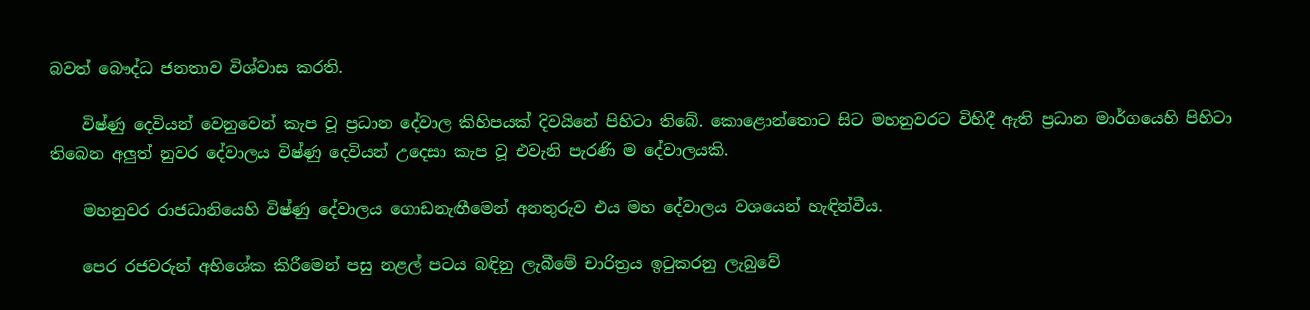බවත් බෞද්ධ ජනතාව විශ්වාස කරති.

    විෂ්ණු දෙවියන් වෙනුවෙන් කැප වූ ප්‍රධාන දේවාල කිහිපයක් දිවයිනේ පිහිටා තිබේ. කොළොන්තොට සිට මහනුවරට විහිදී ඇති ප්‍රධාන මාර්ගයෙහි පිහිටා තිබෙන අලුත් නුවර දේවාලය විෂ්ණු දෙවියන් උදෙසා කැප වූ එවැනි පැරණි ම දේවාලයකි.

    මහනුවර රාජධානියෙහි විෂ්ණු දේවාලය ගොඩනැඟීමෙන් අනතුරුව එය මහ දේවාලය වශයෙන් හැඳින්වීය.

    පෙර රජවරුන් අභිශේක කිරීමෙන් පසු නළල් පටය බඳිනු ලැබීමේ චාරිත්‍රය ඉටුකරනු ලැබුවේ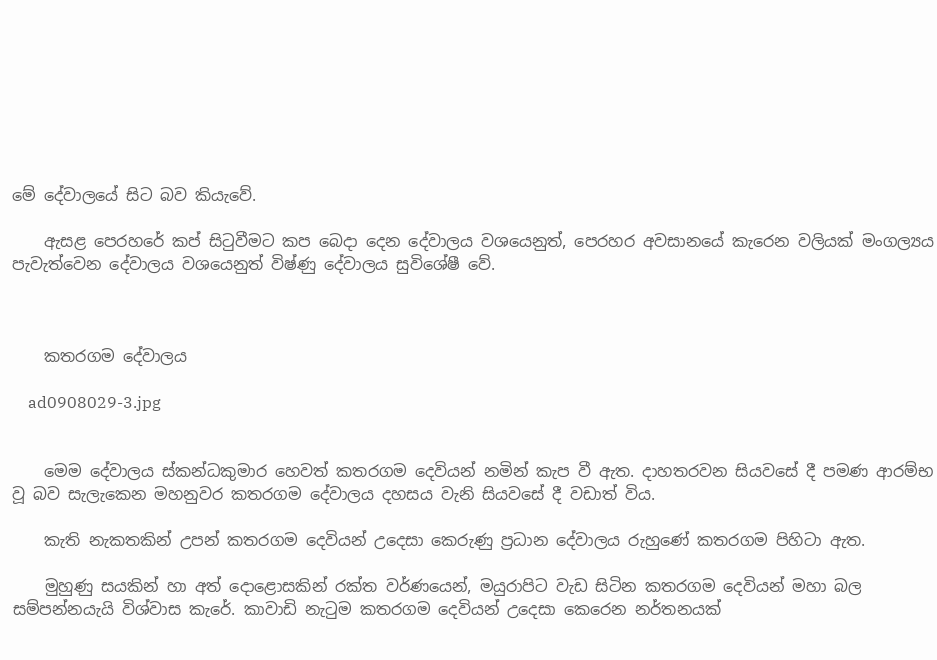මේ දේවාලයේ සිට බව කියැවේ.

    ඇසළ පෙරහරේ කප් සිටුවීමට කප බෙදා දෙන දේවාලය වශයෙනුත්, පෙරහර අවසානයේ කැරෙන වලියක් මංගල්‍යය පැවැත්වෙන දේවාලය වශයෙනුත් විෂ්ණු දේවාලය සුවිශේෂී වේ.



    කතරගම දේවාලය

    ad0908029-3.jpg


    මෙම දේවාලය ස්කන්ධකුමාර හෙවත් කතරගම දෙවියන් නමින් කැප වී ඇත. දාහතරවන සියවසේ දී පමණ ආරම්භ වූ බව සැලැකෙන මහනුවර කතරගම දේවාලය දහසය වැනි සියවසේ දී වඩාත් විය.

    කැති නැකතකින් උපන් කතරගම දෙවියන් උදෙසා කෙරුණු ප්‍රධාන දේවාලය රුහුණේ කතරගම පිහිටා ඇත.

    මුහුණු සයකින් හා අත් දොළොසකින් රක්ත වර්ණයෙන්, මයුරාපිට වැඩ සිටින කතරගම දෙවියන් මහා බල සම්පන්නයැයි විශ්වාස කැරේ. කාවාඩි නැටුම කතරගම දෙවියන් උදෙසා කෙරෙන නර්තනයක්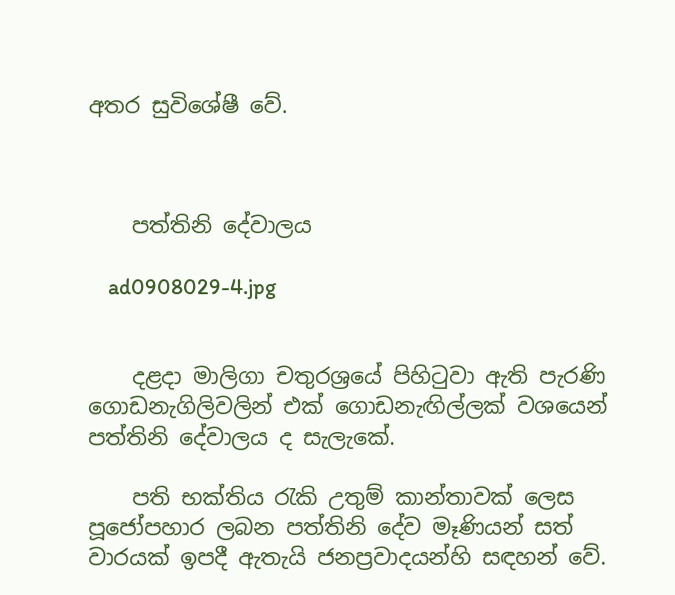අතර සුවිශේෂී වේ.



    පත්තිනි දේවාලය

    ad0908029-4.jpg


    දළදා මාලිගා චතුරශ්‍රයේ පිහිටුවා ඇති පැරණි ගොඩනැගිලිවලින් එක් ගොඩනැඟිල්ලක් වශයෙන් පත්තිනි දේවාලය ද සැලැකේ.

    පති භක්තිය රැකි උතුම් කාන්තාවක් ලෙස පූජෝපහාර ලබන පත්තිනි දේව මෑණියන් සත් වාරයක් ඉපදී ඇතැයි ජනප්‍රවාදයන්හි සඳහන් වේ.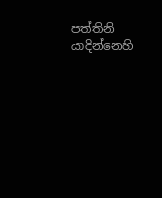පත්තිනි යාදින්නෙහි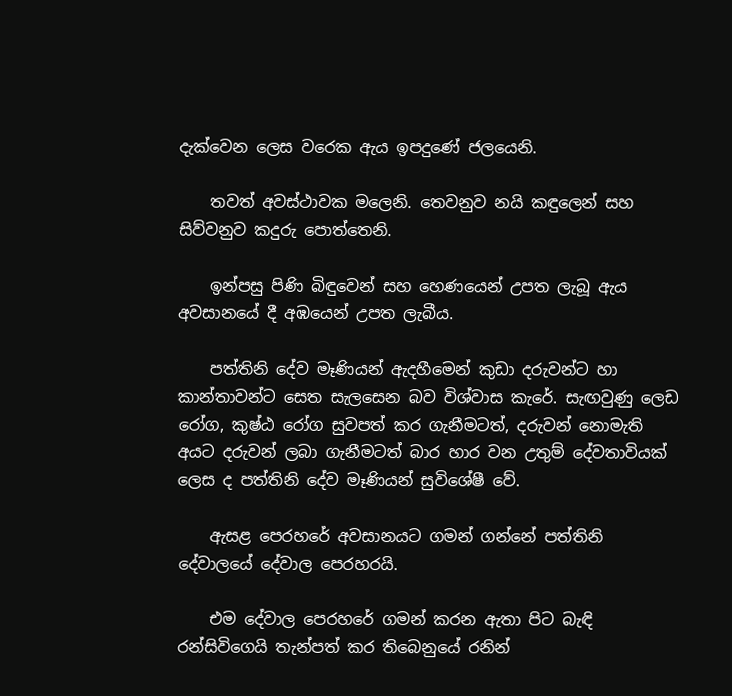දැක්වෙන ලෙස වරෙක ඇය ඉපදුණේ ජලයෙනි.

    තවත් අවස්ථාවක මලෙනි. තෙවනුව නයි කඳුලෙන් සහ සිව්වනුව කදුරු පොත්තෙනි.

    ඉන්පසු පිණි බිඳුවෙන් සහ හෙණයෙන් උපත ලැබූ ඇය අවසානයේ දී අඹයෙන් උපත ලැබීය.

    පත්තිනි දේව මෑණියන් ඇදහීමෙන් කුඩා දරුවන්ට හා කාන්තාවන්ට සෙත සැලසෙන බව විශ්වාස කැරේ. සැඟවුණු ලෙඩ රෝග, කුෂ්ඨ රෝග සුවපත් කර ගැනීමටත්, දරුවන් නොමැති අයට දරුවන් ලබා ගැනීමටත් බාර හාර වන උතුම් දේවතාවියක් ලෙස ද පත්තිනි දේව මෑණියන් සුවිශේෂී වේ.

    ඇසළ පෙරහරේ අවසානයට ගමන් ගන්නේ පත්තිනි දේවාලයේ දේවාල පෙරහරයි.

    එම දේවාල පෙරහරේ ගමන් කරන ඇතා පිට බැඳි රන්සිවිගෙයි තැන්පත් කර තිබෙනුයේ රනින්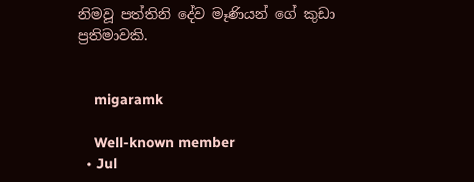නිමවූ පත්තිනි දේව මෑණියන් ගේ කුඩා ප්‍රතිමාවකි.


    migaramk

    Well-known member
  • Jul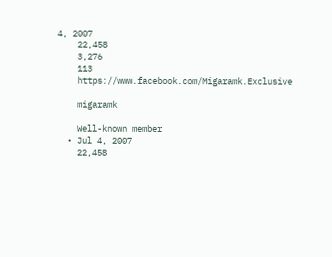4, 2007
    22,458
    3,276
    113
    https://www.facebook.com/Migaramk.Exclusive

    migaramk

    Well-known member
  • Jul 4, 2007
    22,458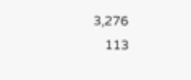3,276
    113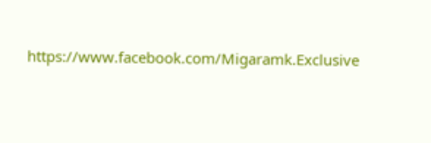https://www.facebook.com/Migaramk.Exclusive